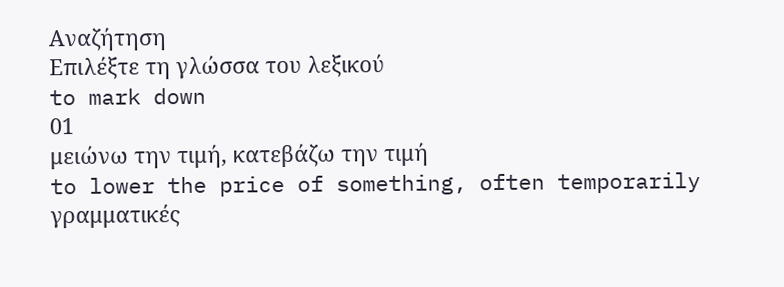Αναζήτηση
Επιλέξτε τη γλώσσα του λεξικού
to mark down
01
μειώνω την τιμή, κατεβάζω την τιμή
to lower the price of something, often temporarily
γραμματικές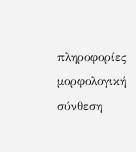πληροφορίες
μορφολογική σύνθεση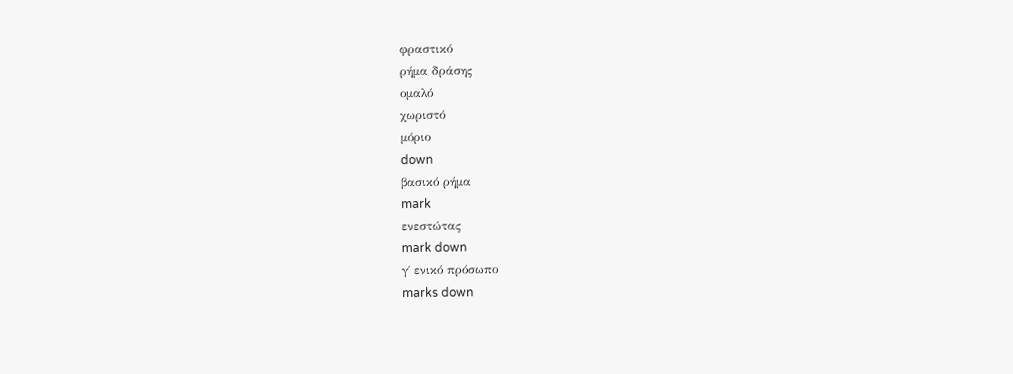φραστικό
ρήμα δράσης
ομαλό
χωριστό
μόριο
down
βασικό ρήμα
mark
ενεστώτας
mark down
γ΄ ενικό πρόσωπο
marks down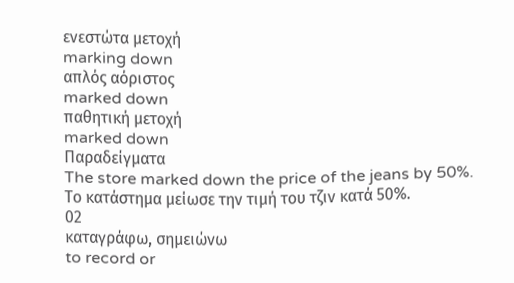ενεστώτα μετοχή
marking down
απλός αόριστος
marked down
παθητική μετοχή
marked down
Παραδείγματα
The store marked down the price of the jeans by 50%.
Το κατάστημα μείωσε την τιμή του τζιν κατά 50%.
02
καταγράφω, σημειώνω
to record or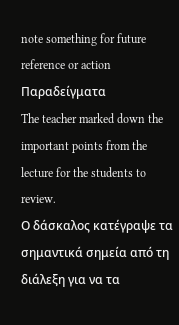note something for future reference or action
Παραδείγματα
The teacher marked down the important points from the lecture for the students to review.
Ο δάσκαλος κατέγραψε τα σημαντικά σημεία από τη διάλεξη για να τα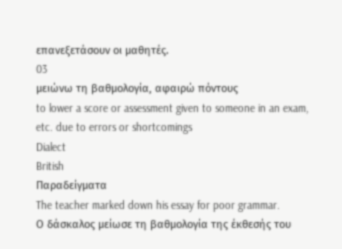επανεξετάσουν οι μαθητές.
03
μειώνω τη βαθμολογία, αφαιρώ πόντους
to lower a score or assessment given to someone in an exam, etc. due to errors or shortcomings
Dialect
British
Παραδείγματα
The teacher marked down his essay for poor grammar.
Ο δάσκαλος μείωσε τη βαθμολογία της έκθεσής του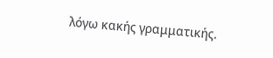λόγω κακής γραμματικής.